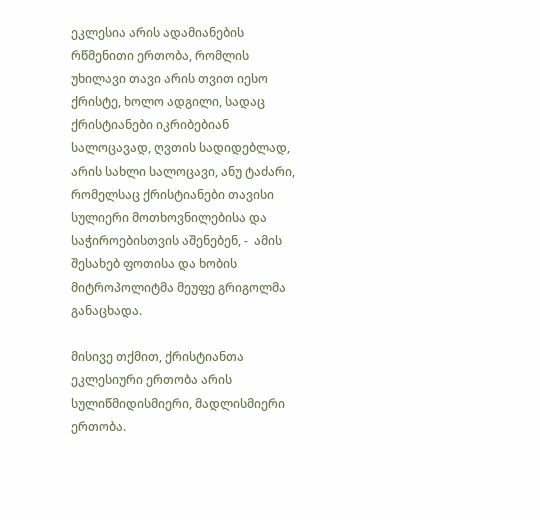ეკლესია არის ადამიანების რწმენითი ერთობა, რომლის უხილავი თავი არის თვით იესო ქრისტე, ხოლო ადგილი, სადაც ქრისტიანები იკრიბებიან სალოცავად, ღვთის სადიდებლად, არის სახლი სალოცავი, ანუ ტაძარი, რომელსაც ქრისტიანები თავისი სულიერი მოთხოვნილებისა და საჭიროებისთვის აშენებენ, -  ამის შესახებ ფოთისა და ხობის მიტროპოლიტმა მეუფე გრიგოლმა განაცხადა.

მისივე თქმით, ქრისტიანთა ეკლესიური ერთობა არის სულიწმიდისმიერი, მადლისმიერი ერთობა.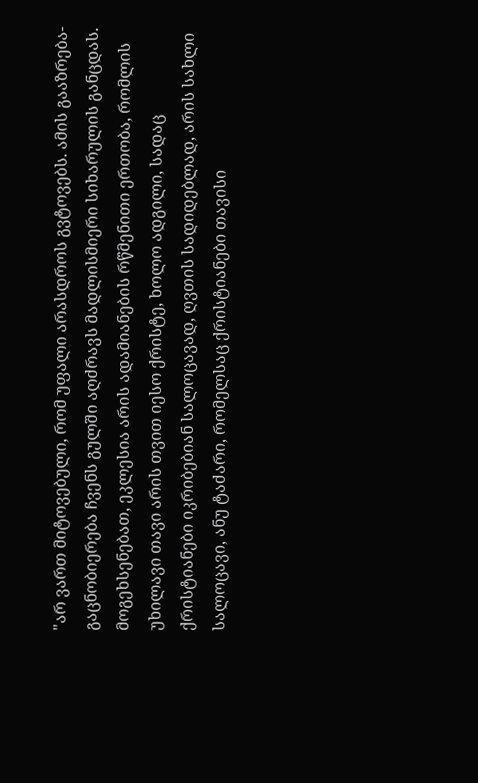"არ ვართ მიტოვებული, რომ უფალი არასდროს გვტოვებს. ამის გააზრება-გაცნობიერება ჩვენს გულში აღძრავს მადლისმიერი სიხარულის განცდას. მოგეხსენებათ, ეკლესია არის ადამიანების რწმენითი ერთობა, რომლის უხილავი თავი არის თვით იესო ქრისტე, ხოლო ადგილი, სადაც ქრისტიანები იკრიბებიან სალოცავად, ღვთის სადიდებლად, არის სახლი სალოცავი, ანუ ტაძარი, რომელსაც ქრისტიანები თავისი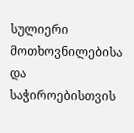სულიერი მოთხოვნილებისა და საჭიროებისთვის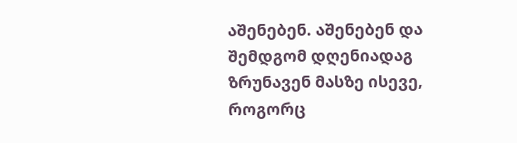აშენებენ. აშენებენ და შემდგომ დღენიადაგ ზრუნავენ მასზე ისევე, როგორც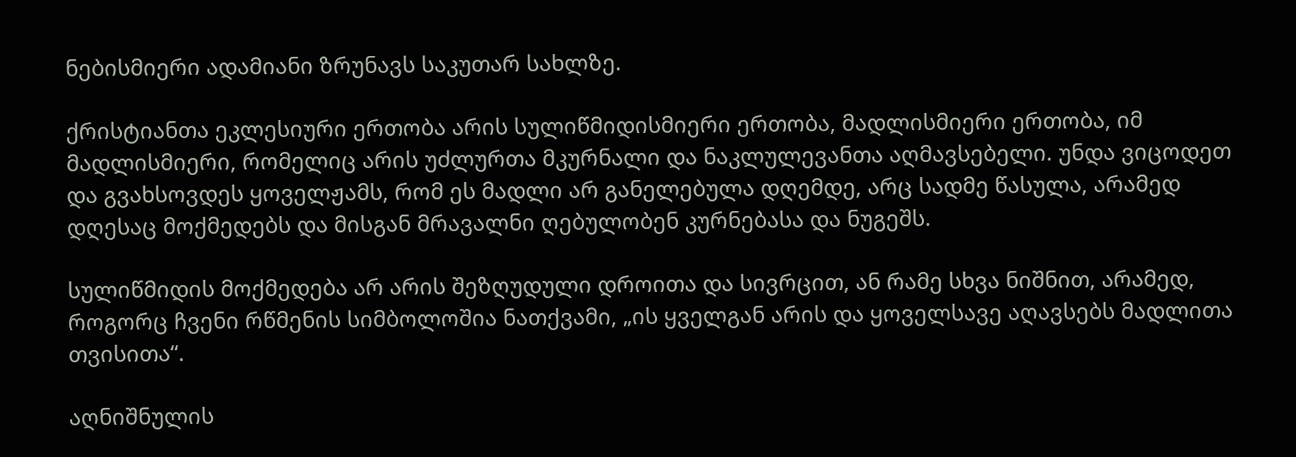ნებისმიერი ადამიანი ზრუნავს საკუთარ სახლზე.

ქრისტიანთა ეკლესიური ერთობა არის სულიწმიდისმიერი ერთობა, მადლისმიერი ერთობა, იმ მადლისმიერი, რომელიც არის უძლურთა მკურნალი და ნაკლულევანთა აღმავსებელი. უნდა ვიცოდეთ და გვახსოვდეს ყოველჟამს, რომ ეს მადლი არ განელებულა დღემდე, არც სადმე წასულა, არამედ დღესაც მოქმედებს და მისგან მრავალნი ღებულობენ კურნებასა და ნუგეშს.

სულიწმიდის მოქმედება არ არის შეზღუდული დროითა და სივრცით, ან რამე სხვა ნიშნით, არამედ, როგორც ჩვენი რწმენის სიმბოლოშია ნათქვამი, „ის ყველგან არის და ყოველსავე აღავსებს მადლითა თვისითა“.

აღნიშნულის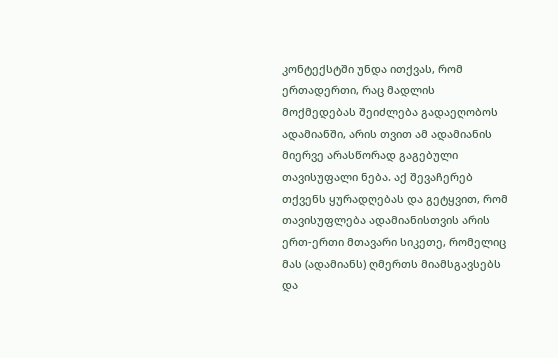კონტექსტში უნდა ითქვას, რომ ერთადერთი, რაც მადლის მოქმედებას შეიძლება გადაეღობოს ადამიანში, არის თვით ამ ადამიანის მიერვე არასწორად გაგებული თავისუფალი ნება. აქ შევაჩერებ თქვენს ყურადღებას და გეტყვით, რომ  თავისუფლება ადამიანისთვის არის ერთ-ერთი მთავარი სიკეთე, რომელიც მას (ადამიანს) ღმერთს მიამსგავსებს და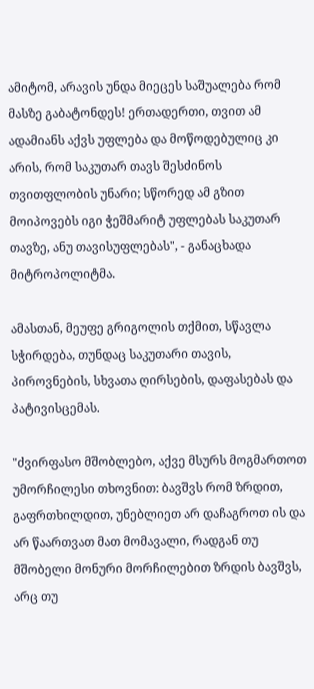ამიტომ, არავის უნდა მიეცეს საშუალება რომ მასზე გაბატონდეს! ერთადერთი, თვით ამ ადამიანს აქვს უფლება და მოწოდებულიც კი არის, რომ საკუთარ თავს შესძინოს თვითფლობის უნარი; სწორედ ამ გზით მოიპოვებს იგი ჭეშმარიტ უფლებას საკუთარ თავზე, ანუ თავისუფლებას", - განაცხადა მიტროპოლიტმა.

ამასთან, მეუფე გრიგოლის თქმით, სწავლა სჭირდება, თუნდაც საკუთარი თავის, პიროვნების, სხვათა ღირსების, დაფასებას და პატივისცემას.

"ძვირფასო მშობლებო, აქვე მსურს მოგმართოთ უმორჩილესი თხოვნით: ბავშვს რომ ზრდით, გაფრთხილდით, უნებლიეთ არ დაჩაგროთ ის და არ წაართვათ მათ მომავალი, რადგან თუ მშობელი მონური მორჩილებით ზრდის ბავშვს, არც თუ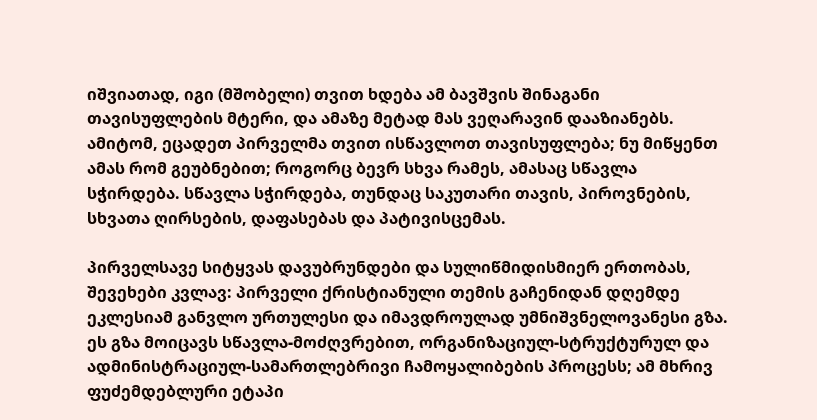იშვიათად, იგი (მშობელი) თვით ხდება ამ ბავშვის შინაგანი თავისუფლების მტერი, და ამაზე მეტად მას ვეღარავინ დააზიანებს. ამიტომ, ეცადეთ პირველმა თვით ისწავლოთ თავისუფლება; ნუ მიწყენთ ამას რომ გეუბნებით; როგორც ბევრ სხვა რამეს, ამასაც სწავლა სჭირდება. სწავლა სჭირდება, თუნდაც საკუთარი თავის, პიროვნების, სხვათა ღირსების, დაფასებას და პატივისცემას.

პირველსავე სიტყვას დავუბრუნდები და სულიწმიდისმიერ ერთობას, შევეხები კვლავ: პირველი ქრისტიანული თემის გაჩენიდან დღემდე ეკლესიამ განვლო ურთულესი და იმავდროულად უმნიშვნელოვანესი გზა. ეს გზა მოიცავს სწავლა-მოძღვრებით, ორგანიზაციულ-სტრუქტურულ და ადმინისტრაციულ-სამართლებრივი ჩამოყალიბების პროცესს; ამ მხრივ ფუძემდებლური ეტაპი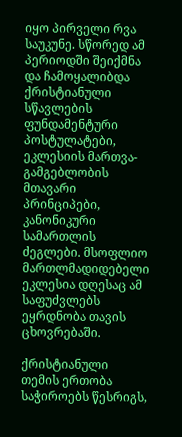იყო პირველი რვა საუკუნე. სწორედ ამ პერიოდში შეიქმნა და ჩამოყალიბდა ქრისტიანული სწავლების ფუნდამენტური პოსტულატები, ეკლესიის მართვა-გამგებლობის მთავარი პრინციპები, კანონიკური სამართლის ძეგლები. მსოფლიო მართლმადიდებელი ეკლესია დღესაც ამ საფუძვლებს ეყრდნობა თავის ცხოვრებაში.

ქრისტიანული თემის ერთობა საჭიროებს წესრიგს,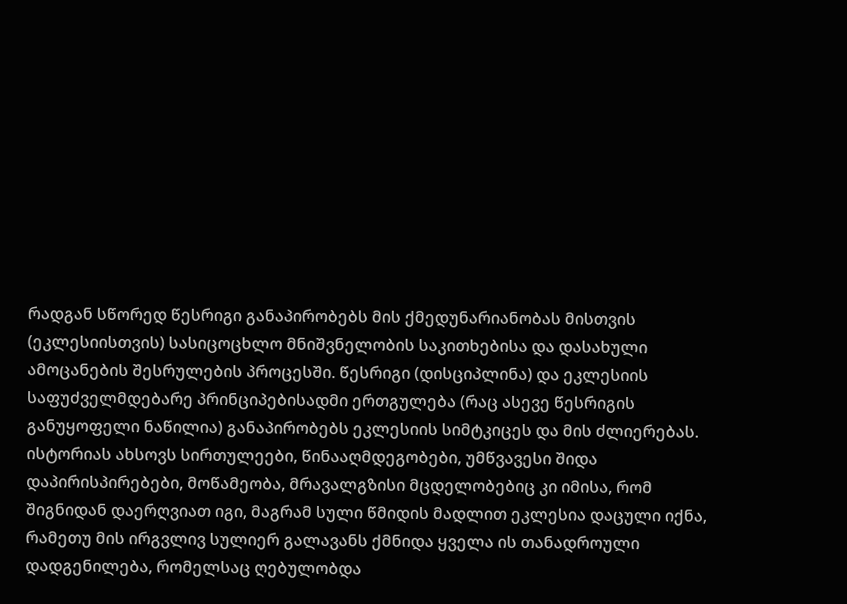რადგან სწორედ წესრიგი განაპირობებს მის ქმედუნარიანობას მისთვის (ეკლესიისთვის) სასიცოცხლო მნიშვნელობის საკითხებისა და დასახული ამოცანების შესრულების პროცესში. წესრიგი (დისციპლინა) და ეკლესიის საფუძველმდებარე პრინციპებისადმი ერთგულება (რაც ასევე წესრიგის განუყოფელი ნაწილია) განაპირობებს ეკლესიის სიმტკიცეს და მის ძლიერებას. ისტორიას ახსოვს სირთულეები, წინააღმდეგობები, უმწვავესი შიდა დაპირისპირებები, მოწამეობა, მრავალგზისი მცდელობებიც კი იმისა, რომ  შიგნიდან დაერღვიათ იგი, მაგრამ სული წმიდის მადლით ეკლესია დაცული იქნა, რამეთუ მის ირგვლივ სულიერ გალავანს ქმნიდა ყველა ის თანადროული დადგენილება, რომელსაც ღებულობდა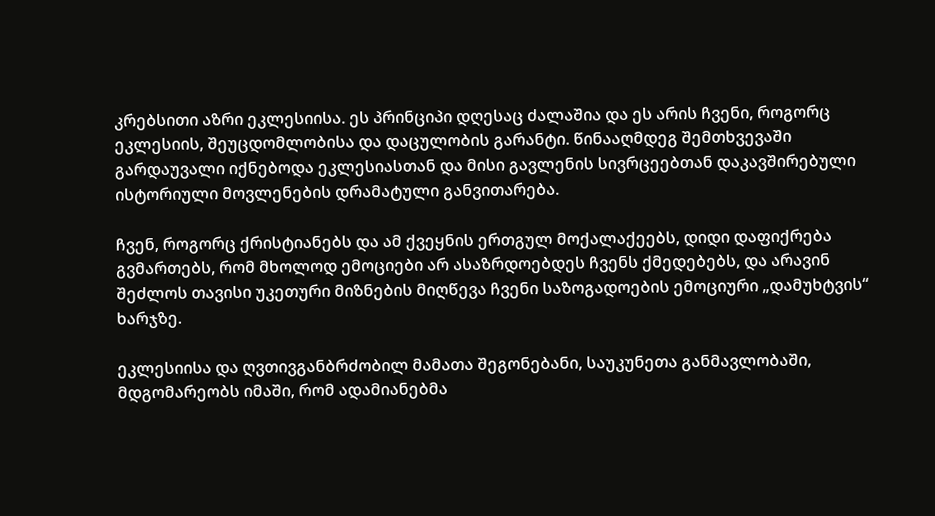კრებსითი აზრი ეკლესიისა. ეს პრინციპი დღესაც ძალაშია და ეს არის ჩვენი, როგორც ეკლესიის, შეუცდომლობისა და დაცულობის გარანტი. წინააღმდეგ შემთხვევაში გარდაუვალი იქნებოდა ეკლესიასთან და მისი გავლენის სივრცეებთან დაკავშირებული ისტორიული მოვლენების დრამატული განვითარება.

ჩვენ, როგორც ქრისტიანებს და ამ ქვეყნის ერთგულ მოქალაქეებს, დიდი დაფიქრება გვმართებს, რომ მხოლოდ ემოციები არ ასაზრდოებდეს ჩვენს ქმედებებს, და არავინ შეძლოს თავისი უკეთური მიზნების მიღწევა ჩვენი საზოგადოების ემოციური „დამუხტვის“ ხარჯზე.

ეკლესიისა და ღვთივგანბრძობილ მამათა შეგონებანი, საუკუნეთა განმავლობაში, მდგომარეობს იმაში, რომ ადამიანებმა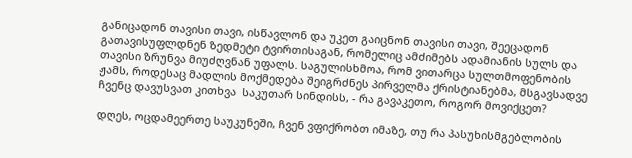განიცადონ თავისი თავი, ისწავლონ და უკეთ გაიცნონ თავისი თავი, შეეცადონ გათავისუფლდნენ ზედმეტი ტვირთისაგან, რომელიც ამძიმებს ადამიანის სულს და თავისი ზრუნვა მიუძღვნან უფალს. საგულისხმოა, რომ ვითარცა სულთმოფენობის ჟამს, როდესაც მადლის მოქმედება შეიგრძნეს პირველმა ქრისტიანებმა, მსგავსადვე ჩვენც დავუსვათ კითხვა  საკუთარ სინდისს, - რა გავაკეთო, როგორ მოვიქცეთ?

დღეს, ოცდამეერთე საუკუნეში, ჩვენ ვფიქრობთ იმაზე, თუ რა პასუხისმგებლობის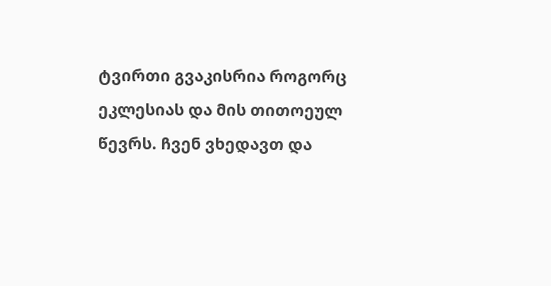ტვირთი გვაკისრია როგორც ეკლესიას და მის თითოეულ წევრს. ჩვენ ვხედავთ და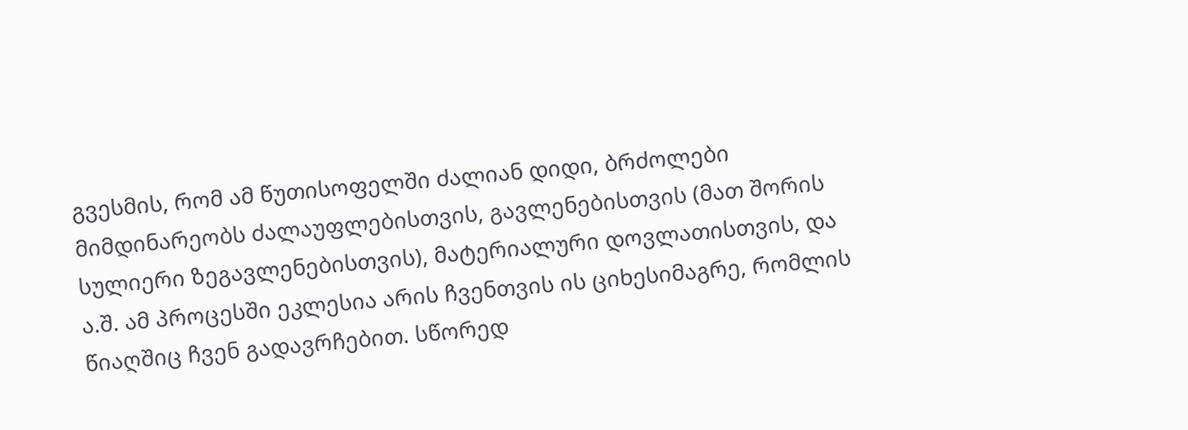გვესმის, რომ ამ წუთისოფელში ძალიან დიდი, ბრძოლები მიმდინარეობს ძალაუფლებისთვის, გავლენებისთვის (მათ შორის სულიერი ზეგავლენებისთვის), მატერიალური დოვლათისთვის, და ა.შ. ამ პროცესში ეკლესია არის ჩვენთვის ის ციხესიმაგრე, რომლის წიაღშიც ჩვენ გადავრჩებით. სწორედ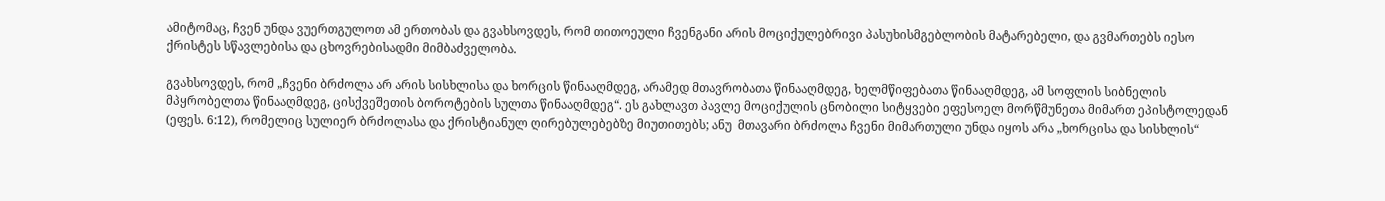ამიტომაც, ჩვენ უნდა ვუერთგულოთ ამ ერთობას და გვახსოვდეს, რომ თითოეული ჩვენგანი არის მოციქულებრივი პასუხისმგებლობის მატარებელი, და გვმართებს იესო ქრისტეს სწავლებისა და ცხოვრებისადმი მიმბაძველობა.

გვახსოვდეს, რომ „ჩვენი ბრძოლა არ არის სისხლისა და ხორცის წინააღმდეგ, არამედ მთავრობათა წინააღმდეგ, ხელმწიფებათა წინააღმდეგ, ამ სოფლის სიბნელის მპყრობელთა წინააღმდეგ, ცისქვეშეთის ბოროტების სულთა წინააღმდეგ“. ეს გახლავთ პავლე მოციქულის ცნობილი სიტყვები ეფესოელ მორწმუნეთა მიმართ ეპისტოლედან (ეფეს. 6:12), რომელიც სულიერ ბრძოლასა და ქრისტიანულ ღირებულებებზე მიუთითებს; ანუ  მთავარი ბრძოლა ჩვენი მიმართული უნდა იყოს არა „ხორცისა და სისხლის“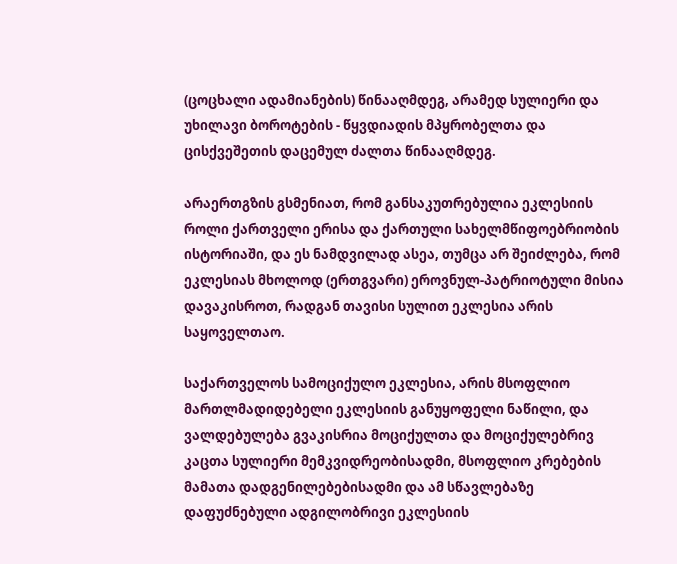(ცოცხალი ადამიანების) წინააღმდეგ, არამედ სულიერი და უხილავი ბოროტების - წყვდიადის მპყრობელთა და ცისქვეშეთის დაცემულ ძალთა წინააღმდეგ.

არაერთგზის გსმენიათ, რომ განსაკუთრებულია ეკლესიის როლი ქართველი ერისა და ქართული სახელმწიფოებრიობის ისტორიაში, და ეს ნამდვილად ასეა, თუმცა არ შეიძლება, რომ ეკლესიას მხოლოდ (ერთგვარი) ეროვნულ-პატრიოტული მისია დავაკისროთ, რადგან თავისი სულით ეკლესია არის საყოველთაო.

საქართველოს სამოციქულო ეკლესია, არის მსოფლიო მართლმადიდებელი ეკლესიის განუყოფელი ნაწილი, და ვალდებულება გვაკისრია მოციქულთა და მოციქულებრივ კაცთა სულიერი მემკვიდრეობისადმი, მსოფლიო კრებების მამათა დადგენილებებისადმი და ამ სწავლებაზე დაფუძნებული ადგილობრივი ეკლესიის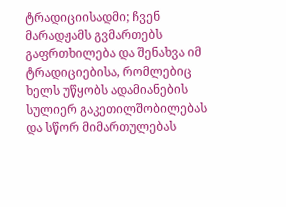ტრადიციისადმი; ჩვენ მარადჟამს გვმართებს გაფრთხილება და შენახვა იმ ტრადიციებისა, რომლებიც ხელს უწყობს ადამიანების სულიერ გაკეთილშობილებას და სწორ მიმართულებას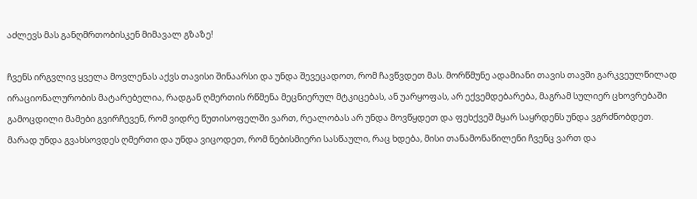აძლევს მას განღმრთობისკენ მიმავალ გზაზე!

ჩვენს ირგვლივ ყველა მოვლენას აქვს თავისი შინაარსი და უნდა შევეცადოთ, რომ ჩავწვდეთ მას. მორწმუნე ადამიანი თავის თავში გარკვეულწილად ირაციონალურობის მატარებელია, რადგან ღმერთის რწმენა მეცნიერულ მტკიცებას, ან უარყოფას, არ ექვემდებარება, მაგრამ სულიერ ცხოვრებაში გამოცდილი მამები გვირჩევენ, რომ ვიდრე წუთისოფელში ვართ, რეალობას არ უნდა მოვწყდეთ და ფეხქვეშ მყარ საყრდენს უნდა ვგრძნობდეთ.
მარად უნდა გვახსოვდეს ღმერთი და უნდა ვიცოდეთ, რომ ნებისმიერი სასწაული, რაც ხდება, მისი თანამონაწილენი ჩვენც ვართ და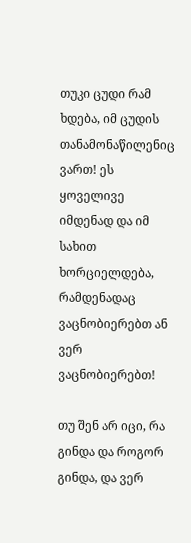თუკი ცუდი რამ ხდება, იმ ცუდის თანამონაწილენიც ვართ! ეს ყოველივე იმდენად და იმ სახით ხორციელდება, რამდენადაც ვაცნობიერებთ ან ვერ ვაცნობიერებთ!

თუ შენ არ იცი, რა გინდა და როგორ გინდა, და ვერ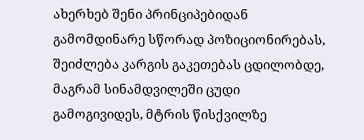ახერხებ შენი პრინციპებიდან გამომდინარე სწორად პოზიციონირებას, შეიძლება კარგის გაკეთებას ცდილობდე, მაგრამ სინამდვილეში ცუდი გამოგივიდეს, მტრის წისქვილზე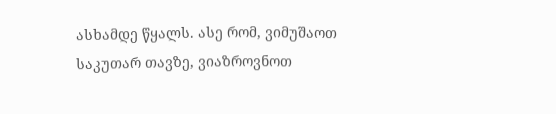ასხამდე წყალს. ასე რომ, ვიმუშაოთ საკუთარ თავზე, ვიაზროვნოთ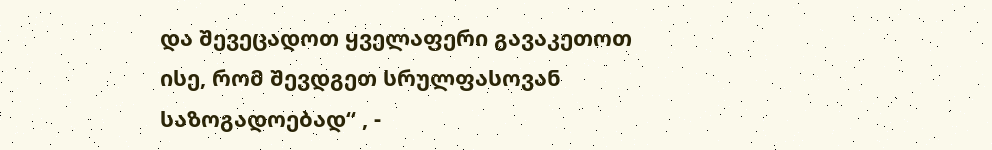და შევეცადოთ ყველაფერი გავაკეთოთ ისე, რომ შევდგეთ სრულფასოვან საზოგადოებად“ , -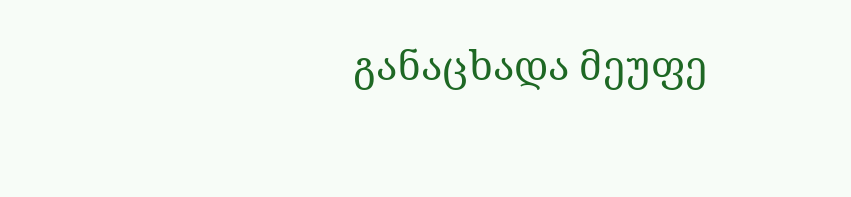განაცხადა მეუფე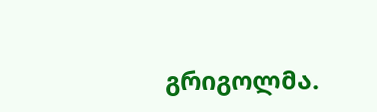გრიგოლმა.